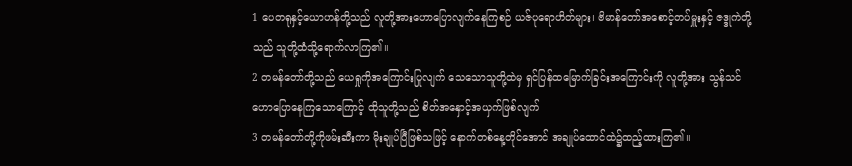1 ပေတရုနှင့်ယောဟန်တို့သည် လူတို့အားဟောပြောလျက်နေကြစဉ် ယဇ်ပုရောဟိတ်များ၊ ဗိမာန်တော်အစောင့်တပ်မှူးနှင့် ဇဒ္ဒုကဲတို့သည် သူတို့ထံသို့ရောက်လာကြ၏။
2 တမန်တော်တို့သည် ယေရှုကိုအကြောင်းပြုလျက် သေသောသူတို့ထဲမှ ရှင်ပြန်ထမြောက်ခြင်းအကြောင်းကို လူတို့အား သွန်သင်ဟောပြောနေကြသောကြောင့် ထိုသူတို့သည် စိတ်အနှောင့်အယှက်ဖြစ်လျက်
3 တမန်တော်တို့ကိုဖမ်းဆီးကာ မိုးချုပ်ပြီဖြစ်သဖြင့် နောက်တစ်နေ့တိုင်အောင် အချုပ်ထောင်ထဲ၌ထည့်ထားကြ၏။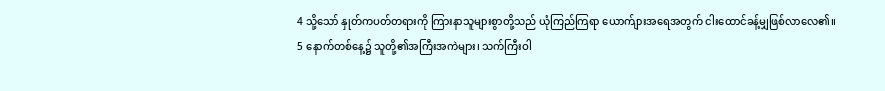4 သို့သော် နှုတ်ကပတ်တရားကို ကြားနာသူများစွာတို့သည် ယုံကြည်ကြရာ ယောက်ျားအရေအတွက် ငါးထောင်ခန့်မျှဖြစ်လာလေ၏။
5 နောက်တစ်နေ့၌ သူတို့၏အကြီးအကဲများ၊ သက်ကြီးဝါ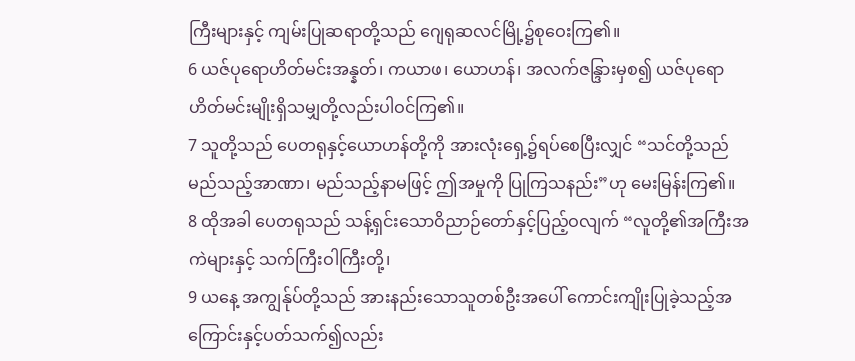ကြီးများနှင့် ကျမ်းပြုဆရာတို့သည် ဂျေရုဆလင်မြို့၌စုဝေးကြ၏။
6 ယဇ်ပုရောဟိတ်မင်းအန္နတ်၊ ကယာဖ၊ ယောဟန်၊ အလက်ဇန္ဒြားမှစ၍ ယဇ်ပုရောဟိတ်မင်းမျိုးရှိသမျှတို့လည်းပါဝင်ကြ၏။
7 သူတို့သည် ပေတရုနှင့်ယောဟန်တို့ကို အားလုံးရှေ့၌ရပ်စေပြီးလျှင် “သင်တို့သည် မည်သည့်အာဏာ၊ မည်သည့်နာမဖြင့် ဤအမှုကို ပြုကြသနည်း”ဟု မေးမြန်းကြ၏။
8 ထိုအခါ ပေတရုသည် သန့်ရှင်းသောဝိညာဉ်တော်နှင့်ပြည့်ဝလျက် “လူတို့၏အကြီးအကဲများနှင့် သက်ကြီးဝါကြီးတို့၊
9 ယနေ့ အကျွန်ုပ်တို့သည် အားနည်းသောသူတစ်ဦးအပေါ် ကောင်းကျိုးပြုခဲ့သည့်အကြောင်းနှင့်ပတ်သက်၍လည်း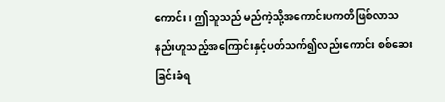ကောင်း၊ ဤသူသည် မည်ကဲ့သို့အကောင်းပကတိဖြစ်လာသနည်းဟူသည့်အကြောင်းနှင့်ပတ်သက်၍လည်းကောင်း စစ်ဆေးခြင်းခံရ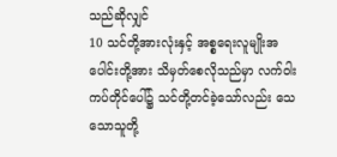သည်ဆိုလျှင်
10 သင်တို့အားလုံးနှင့် အစ္စရေးလူမျိုးအပေါင်းတို့အား သိမှတ်စေလိုသည်မှာ လက်ဝါးကပ်တိုင်ပေါ်၌ သင်တို့တင်ခဲ့သော်လည်း သေသောသူတို့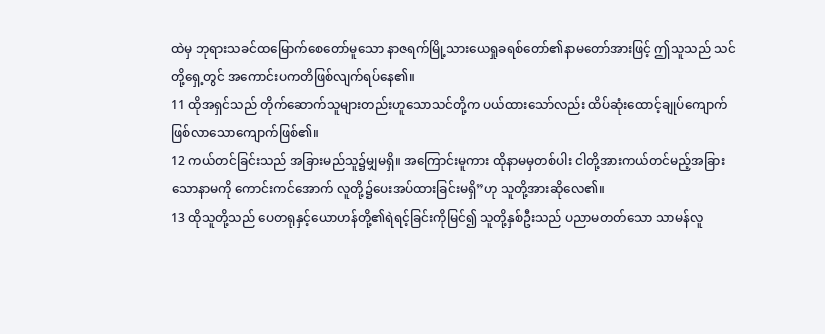ထဲမှ ဘုရားသခင်ထမြောက်စေတော်မူသော နာဇရက်မြို့သားယေရှုခရစ်တော်၏နာမတော်အားဖြင့် ဤသူသည် သင်တို့ရှေ့တွင် အကောင်းပကတိဖြစ်လျက်ရပ်နေ၏။
11 ထိုအရှင်သည် တိုက်ဆောက်သူများတည်းဟူသောသင်တို့က ပယ်ထားသော်လည်း ထိပ်ဆုံးထောင့်ချုပ်ကျောက်ဖြစ်လာသောကျောက်ဖြစ်၏။
12 ကယ်တင်ခြင်းသည် အခြားမည်သူ၌မျှမရှိ။ အကြောင်းမူကား ထိုနာမမှတစ်ပါး ငါတို့အားကယ်တင်မည့်အခြားသောနာမကို ကောင်းကင်အောက် လူတို့၌ပေးအပ်ထားခြင်းမရှိ”ဟု သူတို့အားဆိုလေ၏။
13 ထိုသူတို့သည် ပေတရုနှင့်ယောဟန်တို့၏ရဲရင့်ခြင်းကိုမြင်၍ သူတို့နှစ်ဦးသည် ပညာမတတ်သော သာမန်လူ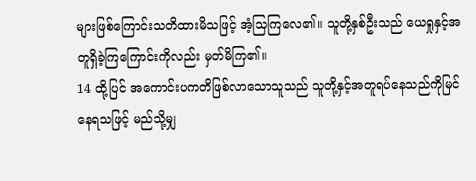များဖြစ်ကြောင်းသတိထားမိသဖြင့် အံ့သြကြလေ၏။ သူတို့နှစ်ဦးသည် ယေရှုနှင့်အတူရှိခဲ့ကြကြောင်းကိုလည်း မှတ်မိကြ၏။
14 ထို့ပြင် အကောင်းပကတိဖြစ်လာသောသူသည် သူတို့နှင့်အတူရပ်နေသည်ကိုမြင်နေရသဖြင့် မည်သို့မျှ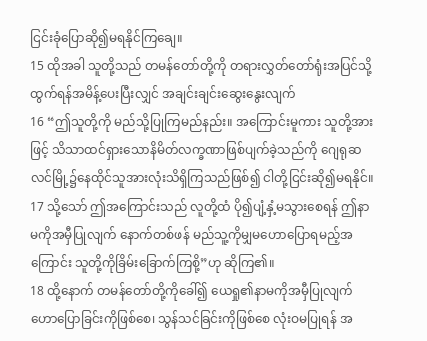ငြင်းခုံပြောဆို၍မရနိုင်ကြချေ။
15 ထိုအခါ သူတို့သည် တမန်တော်တို့ကို တရားလွှတ်တော်ရုံးအပြင်သို့ထွက်ရန်အမိန့်ပေးပြီးလျှင် အချင်းချင်းဆွေးနွေးလျက်
16 “ဤသူတို့ကို မည်သို့ပြုကြမည်နည်း။ အကြောင်းမူကား သူတို့အားဖြင့် သိသာထင်ရှားသောနိမိတ်လက္ခဏာဖြစ်ပျက်ခဲ့သည်ကို ဂျေရုဆလင်မြို့၌နေထိုင်သူအားလုံးသိရှိကြသည်ဖြစ်၍ ငါတို့ငြင်းဆို၍မရနိုင်။
17 သို့သော် ဤအကြောင်းသည် လူတို့ထံ ပို၍ပျံ့နှံ့မသွားစေရန် ဤနာမကိုအမှီပြုလျက် နောက်တစ်ဖန် မည်သူ့ကိုမျှမဟောပြောရမည့်အကြောင်း သူတို့ကိုခြိမ်းခြောက်ကြစို့”ဟု ဆိုကြ၏။
18 ထို့နောက် တမန်တော်တို့ကိုခေါ်၍ ယေရှု၏နာမကိုအမှီပြုလျက် ဟောပြောခြင်းကိုဖြစ်စေ၊ သွန်သင်ခြင်းကိုဖြစ်စေ လုံးဝမပြုရန် အ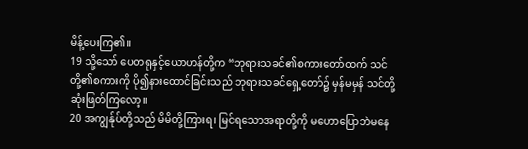မိန့်ပေးကြ၏။
19 သို့သော် ပေတရုနှင့်ယောဟန်တို့က “ဘုရားသခင်၏စကားတော်ထက် သင်တို့၏စကားကို ပို၍နားထောင်ခြင်းသည် ဘုရားသခင်ရှေ့တော်၌ မှန်မမှန် သင်တို့ဆုံးဖြတ်ကြလော့။
20 အကျွန်ုပ်တို့သည် မိမိတို့ကြားရ၊ မြင်ရသောအရာတို့ကို မဟောပြောဘဲမနေ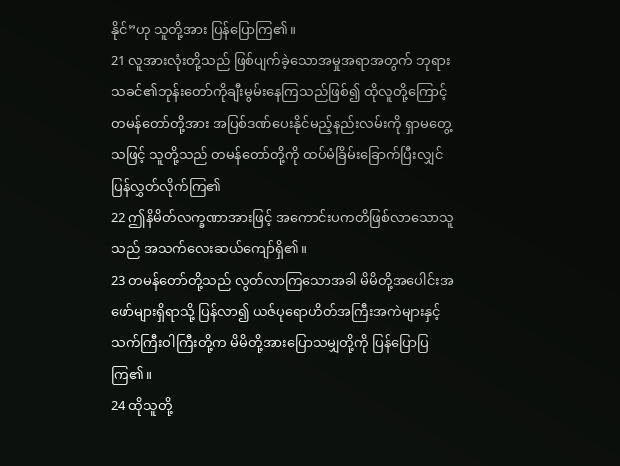နိုင်”ဟု သူတို့အား ပြန်ပြောကြ၏။
21 လူအားလုံးတို့သည် ဖြစ်ပျက်ခဲ့သောအမှုအရာအတွက် ဘုရားသခင်၏ဘုန်းတော်ကိုချီးမွမ်းနေကြသည်ဖြစ်၍ ထိုလူတို့ကြောင့် တမန်တော်တို့အား အပြစ်ဒဏ်ပေးနိုင်မည့်နည်းလမ်းကို ရှာမတွေ့သဖြင့် သူတို့သည် တမန်တော်တို့ကို ထပ်မံခြိမ်းခြောက်ပြီးလျှင် ပြန်လွှတ်လိုက်ကြ၏
22 ဤနိမိတ်လက္ခဏာအားဖြင့် အကောင်းပကတိဖြစ်လာသောသူသည် အသက်လေးဆယ်ကျော်ရှိ၏။
23 တမန်တော်တို့သည် လွတ်လာကြသောအခါ မိမိတို့အပေါင်းအဖော်များရှိရာသို့ ပြန်လာ၍ ယဇ်ပုရောဟိတ်အကြီးအကဲများနှင့် သက်ကြီးဝါကြီးတို့က မိမိတို့အားပြောသမျှတို့ကို ပြန်ပြောပြကြ၏။
24 ထိုသူတို့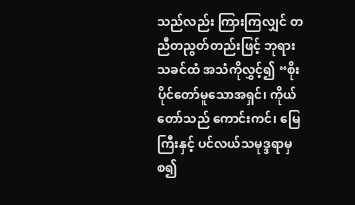သည်လည်း ကြားကြလျှင် တညီတညွတ်တည်းဖြင့် ဘုရားသခင်ထံ အသံကိုလွှင့်၍ “စိုးပိုင်တော်မူသောအရှင်၊ ကိုယ်တော်သည် ကောင်းကင်၊ မြေကြီးနှင့် ပင်လယ်သမုဒ္ဒရာမှစ၍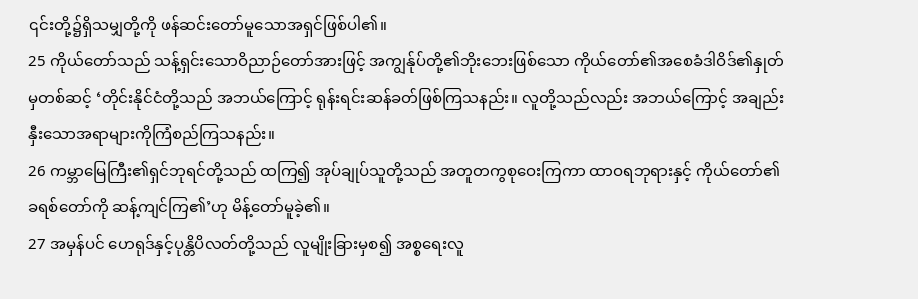၎င်းတို့၌ရှိသမျှတို့ကို ဖန်ဆင်းတော်မူသောအရှင်ဖြစ်ပါ၏။
25 ကိုယ်တော်သည် သန့်ရှင်းသောဝိညာဉ်တော်အားဖြင့် အကျွန်ုပ်တို့၏ဘိုးဘေးဖြစ်သော ကိုယ်တော်၏အစေခံဒါဝိဒ်၏နှုတ်မှတစ်ဆင့် ‘တိုင်းနိုင်ငံတို့သည် အဘယ်ကြောင့် ရုန်းရင်းဆန်ခတ်ဖြစ်ကြသနည်း။ လူတို့သည်လည်း အဘယ်ကြောင့် အချည်းနှီးသောအရာများကိုကြံစည်ကြသနည်း။
26 ကမ္ဘာမြေကြီး၏ရှင်ဘုရင်တို့သည် ထကြ၍ အုပ်ချုပ်သူတို့သည် အတူတကွစုဝေးကြကာ ထာဝရဘုရားနှင့် ကိုယ်တော်၏ခရစ်တော်ကို ဆန့်ကျင်ကြ၏’ဟု မိန့်တော်မူခဲ့၏။
27 အမှန်ပင် ဟေရုဒ်နှင့်ပုန္တိပိလတ်တို့သည် လူမျိုးခြားမှစ၍ အစ္စရေးလူ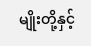မျိုးတို့နှင့်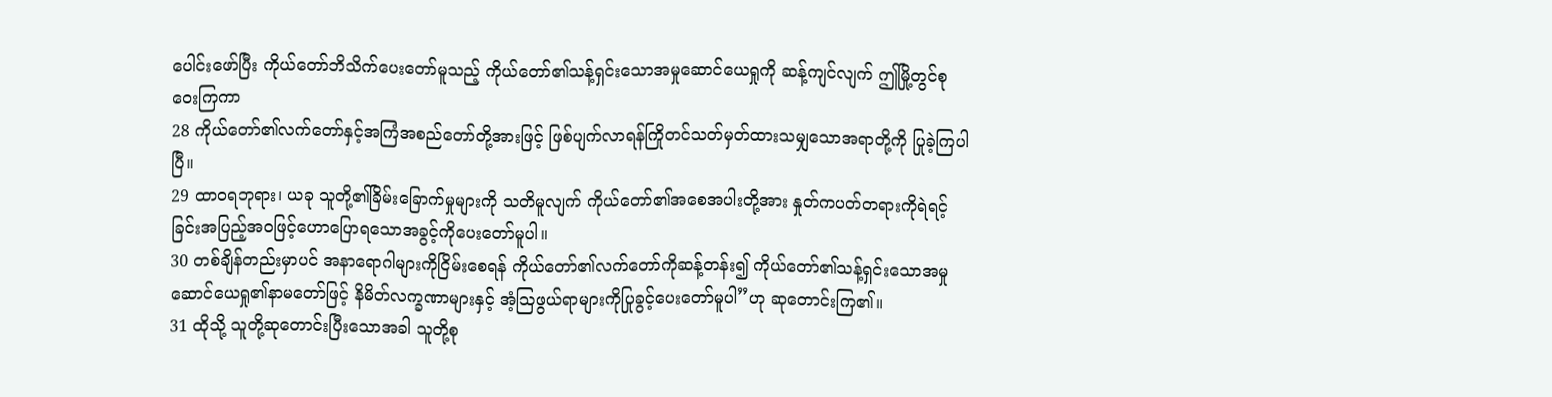ပေါင်းဖော်ပြီး ကိုယ်တော်ဘိသိက်ပေးတော်မူသည့် ကိုယ်တော်၏သန့်ရှင်းသောအမှုဆောင်ယေရှုကို ဆန့်ကျင်လျက် ဤမြို့တွင်စုဝေးကြကာ
28 ကိုယ်တော်၏လက်တော်နှင့်အကြံအစည်တော်တို့အားဖြင့် ဖြစ်ပျက်လာရန်ကြိုတင်သတ်မှတ်ထားသမျှသောအရာတို့ကို ပြုခဲ့ကြပါပြီ။
29 ထာဝရဘုရား၊ ယခု သူတို့၏ခြိမ်းခြောက်မှုများကို သတိမူလျက် ကိုယ်တော်၏အစေအပါးတို့အား နှုတ်ကပတ်တရားကိုရဲရင့်ခြင်းအပြည့်အဝဖြင့်ဟောပြောရသောအခွင့်ကိုပေးတော်မူပါ။
30 တစ်ချိန်တည်းမှာပင် အနာရောဂါများကိုငြိမ်းစေရန် ကိုယ်တော်၏လက်တော်ကိုဆန့်တန်း၍ ကိုယ်တော်၏သန့်ရှင်းသောအမှုဆောင်ယေရှု၏နာမတော်ဖြင့် နိမိတ်လက္ခဏာများနှင့် အံ့ဩဖွယ်ရာများကိုပြုခွင့်ပေးတော်မူပါ”ဟု ဆုတောင်းကြ၏။
31 ထိုသို့ သူတို့ဆုတောင်းပြီးသောအခါ သူတို့စု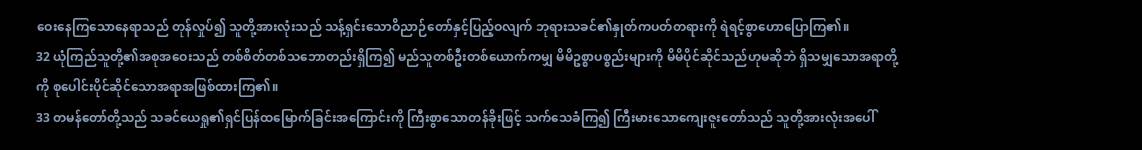ဝေးနေကြသောနေရာသည် တုန်လှုပ်၍ သူတို့အားလုံးသည် သန့်ရှင်းသောဝိညာဉ်တော်နှင့်ပြည့်ဝလျက် ဘုရားသခင်၏နှုတ်ကပတ်တရားကို ရဲရင့်စွာဟောပြောကြ၏။
32 ယုံကြည်သူတို့၏အစုအဝေးသည် တစ်စိတ်တစ်သဘောတည်းရှိကြ၍ မည်သူတစ်ဦးတစ်ယောက်ကမျှ မိမိဥစ္စာပစ္စည်းများကို မိမိပိုင်ဆိုင်သည်ဟုမဆိုဘဲ ရှိသမျှသောအရာတို့ကို စုပေါင်းပိုင်ဆိုင်သောအရာအဖြစ်ထားကြ၏။
33 တမန်တော်တို့သည် သခင်ယေရှု၏ရှင်ပြန်ထမြောက်ခြင်းအကြောင်းကို ကြီးစွာသောတန်ခိုးဖြင့် သက်သေခံကြ၍ ကြီးမားသောကျေးဇူးတော်သည် သူတို့အားလုံးအပေါ်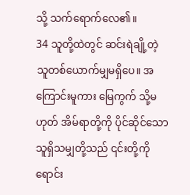သို့ သက်ရောက်လေ၏။
34 သူတို့ထဲတွင် ဆင်းရဲချို့တဲ့သူတစ်ယောက်မျှမရှိပေ။ အကြောင်းမူကား မြေကွက် သို့မဟုတ် အိမ်ရာတို့ကို ပိုင်ဆိုင်သောသူရှိသမျှတို့သည် ၎င်းတို့ကိုရောင်း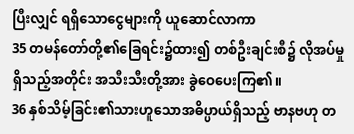ပြီးလျှင် ရရှိသောငွေများကို ယူဆောင်လာကာ
35 တမန်တော်တို့၏ခြေရင်း၌ထား၍ တစ်ဦးချင်းစီ၌ လိုအပ်မှုရှိသည့်အတိုင်း အသီးသီးတို့အား ခွဲဝေပေးကြ၏။
36 နှစ်သိမ့်ခြင်း၏သားဟူသောအဓိပ္ပာယ်ရှိသည့် ဗာနဗဟု တ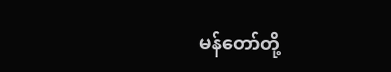မန်တော်တို့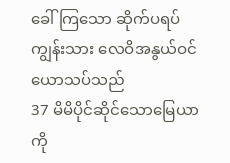ခေါ်ကြသော ဆိုက်ပရပ်ကျွန်းသား လေဝိအနွယ်ဝင် ယောသပ်သည်
37 မိမိပိုင်ဆိုင်သောမြေယာကို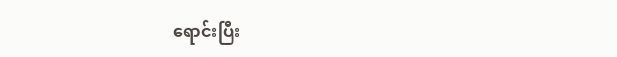ရောင်းပြီး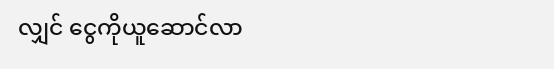လျှင် ငွေကိုယူဆောင်လာ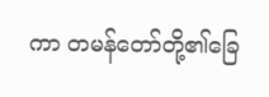ကာ တမန်တော်တို့၏ခြေ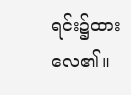ရင်း၌ထားလေ၏။